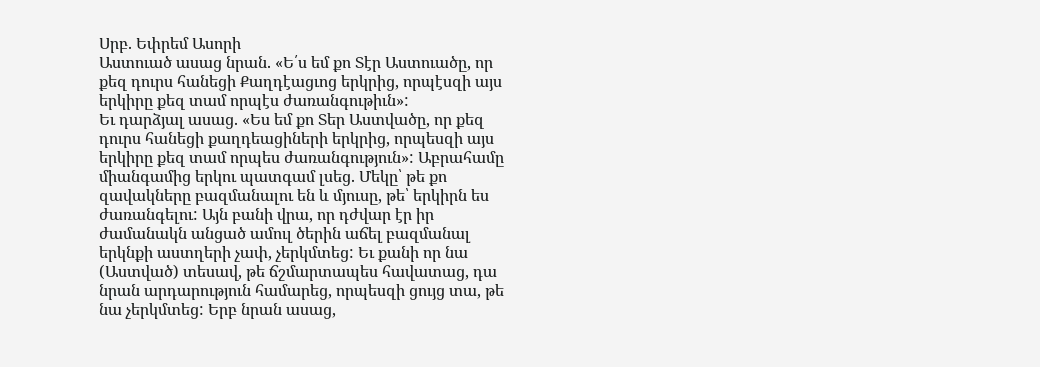Սրբ. Եփրեմ Ասորի
Աստուած ասաց նրան. «Ե՛ս եմ քո Տէր Աստուածը, որ քեզ դուրս հանեցի Քաղդէացւոց երկրից, որպէսզի այս երկիրը քեզ տամ որպէս ժառանգութիւն»:
Եւ դարձյալ ասաց. «Ես եմ քո Տեր Աստվածը, որ քեզ դուրս հանեցի քաղդեացիների երկրից, որպեսզի այս երկիրը քեզ տամ որպես ժառանգություն»: Աբրահամը միանգամից երկու պատգամ լսեց. Մեկը՝ թե քո զավակները բազմանալու են և մյուսը, թե՝ երկիրն ես ժառանգելու: Այն բանի վրա, որ դժվար էր իր ժամանակն անցած ամուլ ծերին աճել բազմանալ երկնքի աստղերի չափ, չերկմտեց: Եւ քանի որ նա (Աստված) տեսավ, թե ճշմարտապես հավատաց, դա նրան արդարություն համարեց, որպեսզի ցույց տա, թե նա չերկմտեց: Երբ նրան ասաց,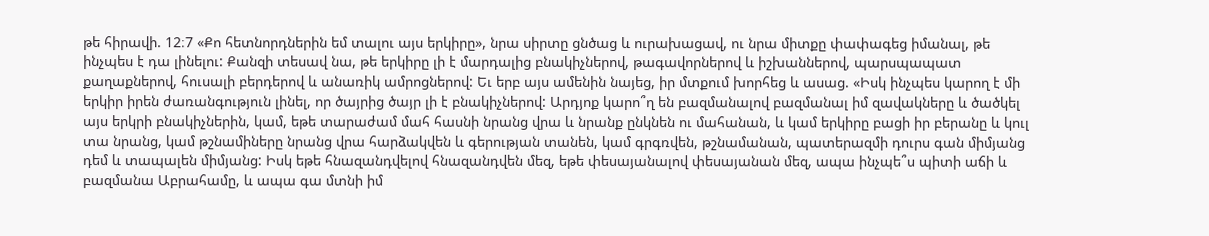թե հիրավի. 12։7 «Քո հետնորդներին եմ տալու այս երկիրը», նրա սիրտը ցնծաց և ուրախացավ, ու նրա միտքը փափագեց իմանալ, թե ինչպես է դա լինելու: Քանզի տեսավ նա, թե երկիրը լի է մարդալից բնակիչներով, թագավորներով և իշխաններով, պարսպապատ քաղաքներով, հուսալի բերդերով և անառիկ ամրոցներով: Եւ երբ այս ամենին նայեց, իր մտքում խորհեց և ասաց. «Իսկ ինչպես կարող է մի երկիր իրեն ժառանգություն լինել, որ ծայրից ծայր լի է բնակիչներով: Արդյոք կարո՞ղ են բազմանալով բազմանալ իմ զավակները և ծածկել այս երկրի բնակիչներին, կամ, եթե տարաժամ մահ հասնի նրանց վրա և նրանք ընկնեն ու մահանան, և կամ երկիրը բացի իր բերանը և կուլ տա նրանց, կամ թշնամիները նրանց վրա հարձակվեն և գերության տանեն, կամ գրգռվեն, թշնամանան, պատերազմի դուրս գան միմյանց դեմ և տապալեն միմյանց: Իսկ եթե հնազանդվելով հնազանդվեն մեզ, եթե փեսայանալով փեսայանան մեզ, ապա ինչպե՞ս պիտի աճի և բազմանա Աբրահամը, և ապա գա մտնի իմ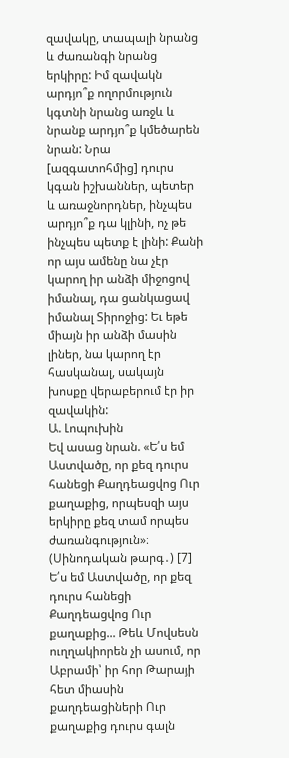զավակը, տապալի նրանց և ժառանգի նրանց երկիրը: Իմ զավակն արդյո՞ք ողորմություն կգտնի նրանց առջև և նրանք արդյո՞ք կմեծարեն նրան: Նրա [ազգատոհմից] դուրս կգան իշխաններ, պետեր և առաջնորդներ, ինչպես արդյո՞ք դա կլինի, ոչ թե ինչպես պետք է լինի: Քանի որ այս ամենը նա չէր կարող իր անձի միջոցով իմանալ, դա ցանկացավ իմանալ Տիրոջից: Եւ եթե միայն իր անձի մասին լիներ, նա կարող էր հասկանալ, սակայն խոսքը վերաբերում էր իր զավակին:
Ա. Լոպուխին
Եվ ասաց նրան. «Ե՛ս եմ Աստվածը, որ քեզ դուրս հանեցի Քաղդեացվոց Ուր քաղաքից, որպեսզի այս երկիրը քեզ տամ որպես ժառանգություն»։ (Սինոդական թարգ․) [7]
Ե՛ս եմ Աստվածը, որ քեզ դուրս հանեցի Քաղդեացվոց Ուր քաղաքից... Թեև Մովսեսն ուղղակիորեն չի ասում, որ Աբրամի՝ իր հոր Թարայի հետ միասին քաղդեացիների Ուր քաղաքից դուրս գալն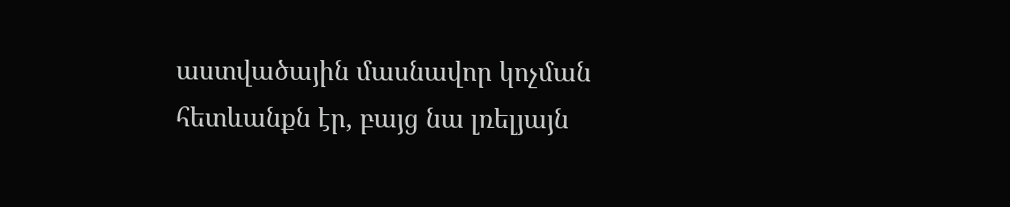աստվածային մասնավոր կոչման հետևանքն էր, բայց նա լռելյայն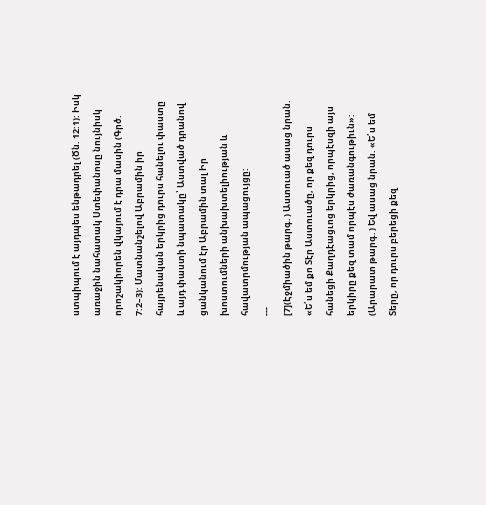ստպիպում է այդպես ենթադրել (Ծն. 12:1): Իսկ առաջին նահատակ Ստեփանոսը նույնիսկ որոշակիորեն վկայում է դրա մասին (Գրծ. 7:2–3): Մատնանշելով Աբրամին իր հայրենական երկրից դուրս հանելու փաստը և այդ փաստի նպատակը՝ Աստված դրանով ցանկանում էր Աբրամին տալ Իր խոստումների անխախտելիության և հավատրմության ապացույցը:
---
[7](Էջմիածին թարգ․) Աստուած ասաց նրան. «Ե՛ս եմ քո Տէր Աստուածը, որ քեզ դուրս հանեցի Քաղդէացւոց երկրից, որպէսզի այս երկիրը քեզ տամ որպէս ժառանգութիւն»:
(Արարատ թարգ․) Եվ ասաց նրան. «Ե՛ս եմ Տերը, որ դուրս բերեցի քեզ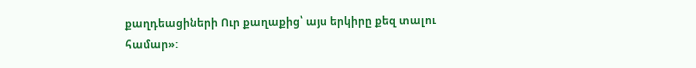քաղդեացիների Ուր քաղաքից՝ այս երկիրը քեզ տալու համար»: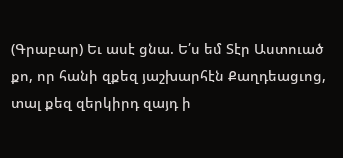(Գրաբար) Եւ ասէ ցնա. Ե՛ս եմ Տէր Աստուած քո, որ հանի զքեզ յաշխարհէն Քաղդեացւոց, տալ քեզ զերկիրդ զայդ ի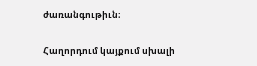ժառանգութիւն։

Հաղորդում կայքում սխալի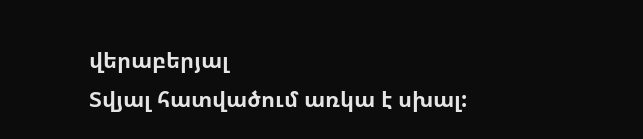վերաբերյալ
Տվյալ հատվածում առկա է սխալ: